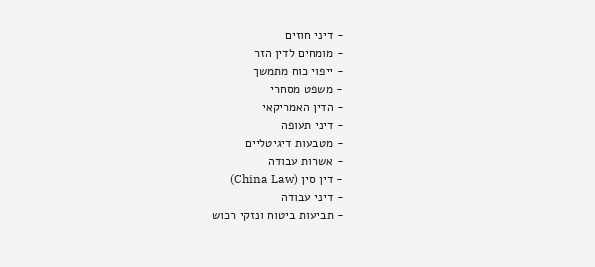- דיני חוזים
- מומחים לדין הזר
- ייפוי כוח מתמשך
- משפט מסחרי
- הדין האמריקאי
- דיני תעופה
- מטבעות דיגיטליים
- אשרות עבודה
- דין סין (China Law)
- דיני עבודה
- תביעות ביטוח ונזקי רכוש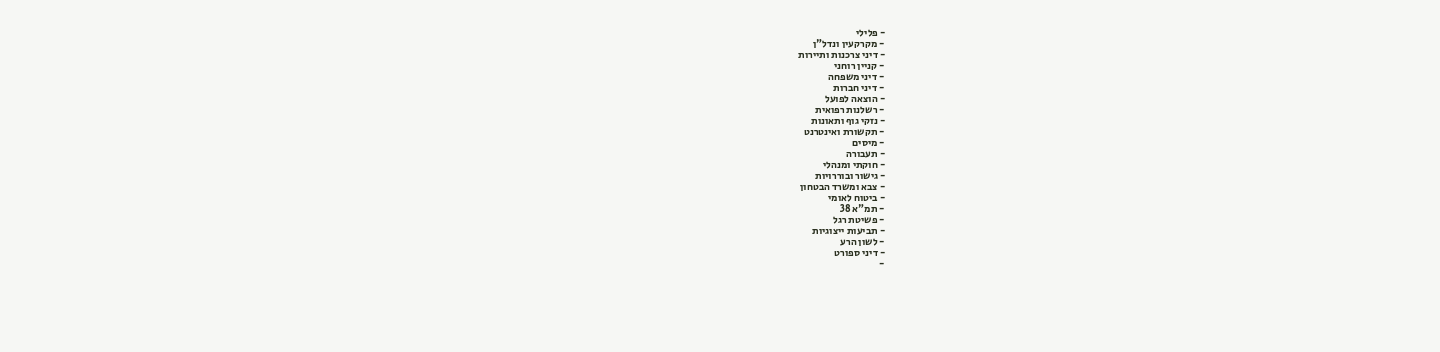- פלילי
- מקרקעין ונדל"ן
- דיני צרכנות ותיירות
- קניין רוחני
- דיני משפחה
- דיני חברות
- הוצאה לפועל
- רשלנות רפואית
- נזקי גוף ותאונות
- תקשורת ואינטרנט
- מיסים
- תעבורה
- חוקתי ומנהלי
- גישור ובוררויות
- צבא ומשרד הבטחון
- ביטוח לאומי
- תמ"א 38
- פשיטת רגל
- תביעות ייצוגיות
- לשון הרע
- דיני ספורט
-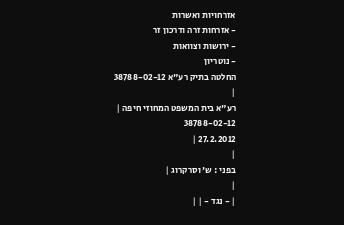אזרחויות ואשרות
- אזרחות זרה ודרכון זר
- ירושות וצוואות
- נוטריון
החלטה בתיק רע"א 38788-02-12
|
רע"א בית המשפט המחוזי חיפה |
38788-02-12
27.2.2012 |
|
בפני : ש' וסרקרוג |
|
| - נגד - | |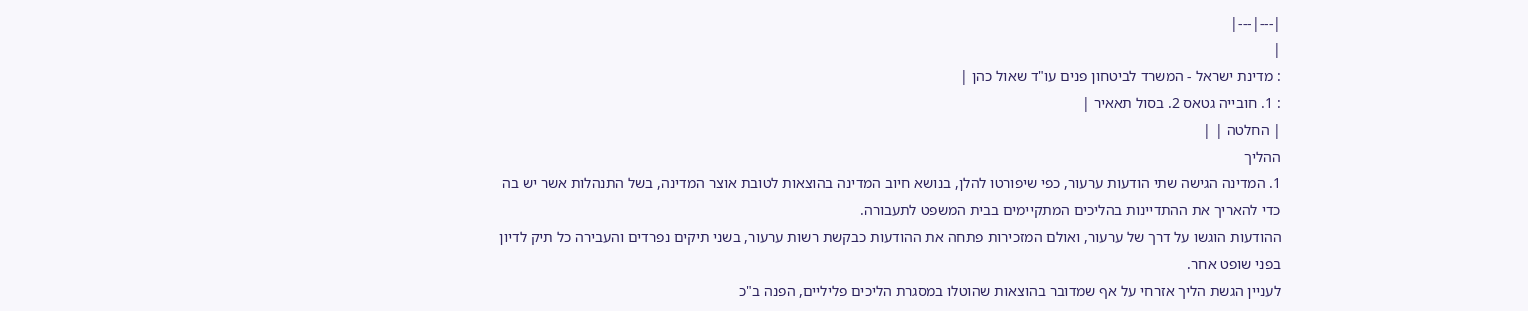|---|---|
|
: מדינת ישראל - המשרד לביטחון פנים עו"ד שאול כהן |
: 1. חובייה גטאס 2. בסול תאאיר |
| החלטה | |
ההליך
1. המדינה הגישה שתי הודעות ערעור, כפי שיפורטו להלן, בנושא חיוב המדינה בהוצאות לטובת אוצר המדינה, בשל התנהלות אשר יש בה כדי להאריך את ההתדיינות בהליכים המתקיימים בבית המשפט לתעבורה.
ההודעות הוגשו על דרך של ערעור, ואולם המזכירות פתחה את ההודעות כבקשת רשות ערעור, בשני תיקים נפרדים והעבירה כל תיק לדיון בפני שופט אחר.
לעניין הגשת הליך אזרחי על אף שמדובר בהוצאות שהוטלו במסגרת הליכים פליליים, הפנה ב"כ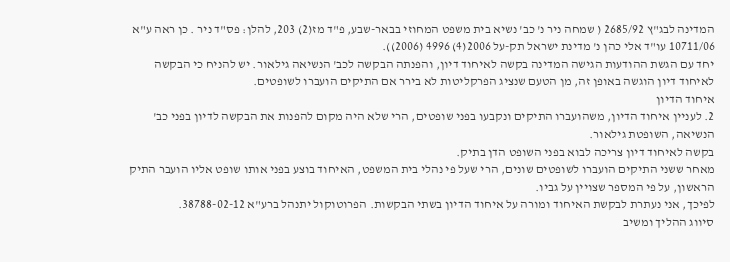המדינה לבג"ץ 2685/92 ( שמחה ניר נ' כב' נשיא בית משפט המחוזי בבאר-שבע, פ"ד מז(2) 203, להלן: פס"ד ניר . כן ראה ע"א 10711/06 עו"ד אלי כהן נ' מדינת ישראל תק-על 2006(4) 4996 (2006)).
יחד עם הגשת ההודעות הגישה המדינה בקשה לאיחוד דיון, והפנתה הבקשה לכב' הנשיאה גילאור. יש להניח כי הבקשה לאיחוד דיון הוגשה באופן זה, מן הטעם שנציג הפרקליטות לא בירר אם התיקים הועברו לשופטים.
איחוד הדיון
2. לעניין איחוד הדיון, משהועברו התיקים ונקבעו בפני שופטים, הרי שלא היה מקום להפנות את הבקשה לדיון בפני כב' הנשיאה, השופטת גילאור.
בקשה לאיחוד דיון צריכה לבוא בפני השופט הדן בתיק.
מאחר ששני התיקים הועברו לשופטים שונים, הרי שעל פי נהלי בית המשפט, האיחוד בוצע בפני אותו שופט אליו הועבר התיק הראשון, על פי המספר שצויין על גביו.
לפיכך, אני נעתרת לבקשת האיחוד ומורה על איחוד הדיון בשתי הבקשות. הפרוטוקול יתנהל ברע"א 38788-02-12.
סיווג ההליך ומשיב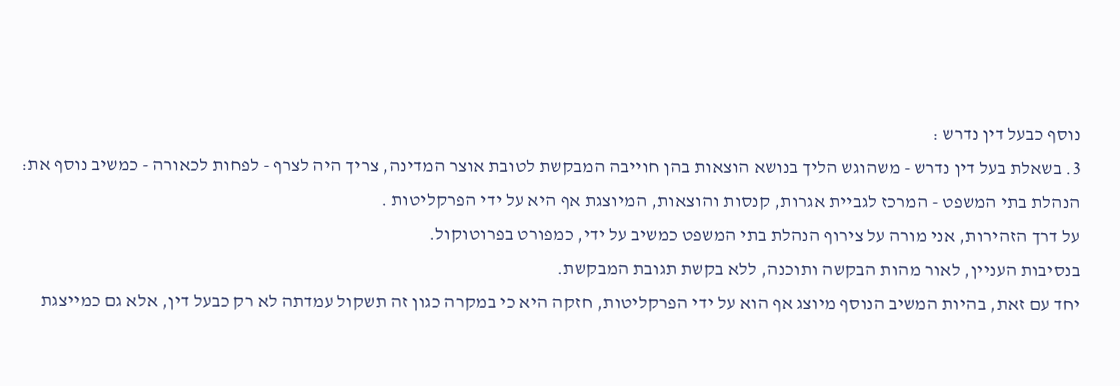נוסף כבעל דין נדרש :
3. בשאלת בעל דין נדרש - משהוגש הליך בנושא הוצאות בהן חוייבה המבקשת לטובת אוצר המדינה, צריך היה לצרף - לפחות לכאורה - כמשיב נוסף את: הנהלת בתי המשפט - המרכז לגביית אגרות, קנסות והוצאות, המיוצגת אף היא על ידי הפרקליטות .
על דרך הזהירות, אני מורה על צירוף הנהלת בתי המשפט כמשיב על ידי, כמפורט בפרוטוקול.
בנסיבות העניין, לאור מהות הבקשה ותוכנה, ללא בקשת תגובת המבקשת.
יחד עם זאת, בהיות המשיב הנוסף מיוצג אף הוא על ידי הפרקליטות, חזקה היא כי במקרה כגון זה תשקול עמדתה לא רק כבעל דין, אלא גם כמייצגת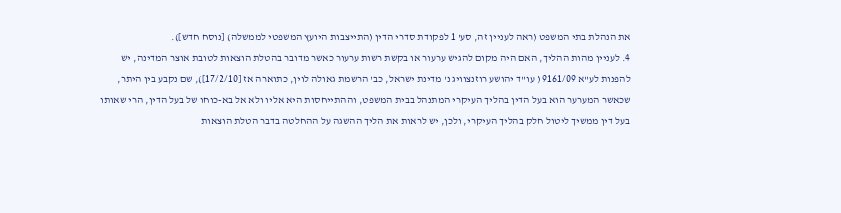את הנהלת בתי המשפט (ראה לעניין זה, סע' 1 לפקודת סדרי הדין (התייצבות היועץ המשפטי לממשלה) [נוסח חדש]).
4. לעניין מהות ההליך, האם היה מקום להגיש ערעור או בקשת רשות ערעור כאשר מדובר בהטלת הוצאות לטובת אוצר המדינה, יש להפנות לע"א 9161/09 ( עו"ד יהושע רוזנצוויג נ' מדינת ישראל, כב' הרשמת גאולה לוין, כתוארה אז [17/2/10]), שם נקבע בין היתר, שכאשר המערער הוא בעל הדין בהליך העיקרי המתנהל בבית המשפט, וההתייחסות היא אליו ולא אל בא-כוחו של בעל הדין, הרי שאותו בעל דין ממשיך ליטול חלק בהליך העיקרי, ולכן, יש לראות את הליך ההשגה על ההחלטה בדבר הטלת הוצאות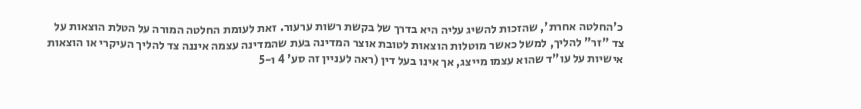כ'החלטה אחרת', שהזכות להשיג עליה היא בדרך של בקשת רשות ערעור. זאת לעומת החלטה המורה על הטלת הוצאות על צד "זר" להליך, למשל כאשר מוטלות הוצאות לטובת אוצר המדינה בעת שהמדינה עצמה איננה צד להליך העיקרי או הוצאות אישיות על עו"ד שהוא עצמו מייצג, אך אינו בעל דין (ראה לעניין זה סע' 4 ו-5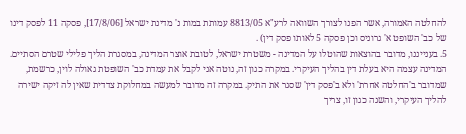להחלטה האמורה, אשר הפנו לצורך השוואה לרע"א 8813/05 עמותת במות נ' מדינת ישראל [17/8/06], פסקה 11 לפסק דינו של כב' השופט א' גרוניס וכן פסקה 5 לאותו פסק דין) .
5. בענייננו, מדובר בהוצאות שהוטלו על המדינה - משטרת ישראל, לטובת אוצר המדינה, במסגרת הליך פלילי שטרם הסתיים. המדינה עצמה היא בעלת דין בהליך העיקרי. במקרה כגון זה, נוטה אני לקבל את עמדת כב' השופטת גאולה לוין, כרשמת, שמדובר ב'החלטה אחרת' ולא ב'פסק דין' שסגר את התיק. במקרה זה מדובר למעשה במחלוקת צדדית שאין לה זיקה ישירה להליך העיקרי, והשגה כגון זו, צריך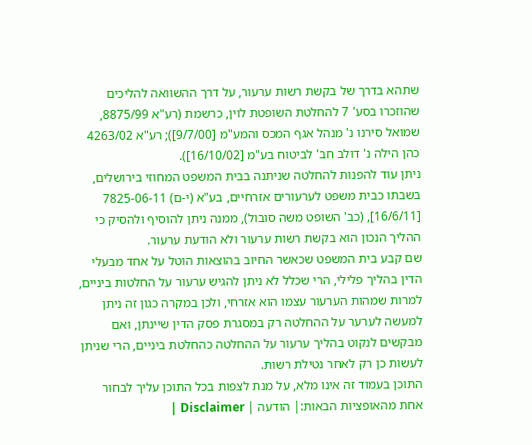שתהא בדרך של בקשת רשות ערעור, על דרך ההשוואה להליכים שהוזכרו בסע' 7 להחלטת השופטת לוין, כרשמת (רע"א 8875/99, שמואל סירנו נ' מנהל אגף המכס והמע"מ [9/7/00]); רע"א 4263/02 כהן הילה נ' דולב חב' לביטוח בע"מ [16/10/02]).
ניתן עוד להפנות להחלטה שניתנה בבית המשפט המחוזי בירושלים, בשבתו כבית משפט לערעורים אזרחיים, בע"א (י-ם) 7825-06-11 [16/6/11], (כב' השופט משה סובול), ממנה ניתן להוסיף ולהסיק כי ההליך הנכון הוא בקשת רשות ערעור ולא הודעת ערעור.
שם קבע בית המשפט שכאשר החיוב בהוצאות הוטל על אחד מבעלי הדין בהליך פלילי, הרי שכלל לא ניתן להגיש ערעור על החלטות ביניים, למרות שמהות הערעור עצמו הוא אזרחי, ולכן במקרה כגון זה ניתן למעשה לערער על ההחלטה רק במסגרת פסק הדין שיינתן, ואם מבקשים לנקוט בהליך ערעור על ההחלטה כהחלטת ביניים, הרי שניתן לעשות כן רק לאחר נטילת רשות.
התוכן בעמוד זה אינו מלא, על מנת לצפות בכל התוכן עליך לבחור אחת מהאופציות הבאות:| הודעה | Disclaimer |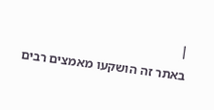|
באתר זה הושקעו מאמצים רבים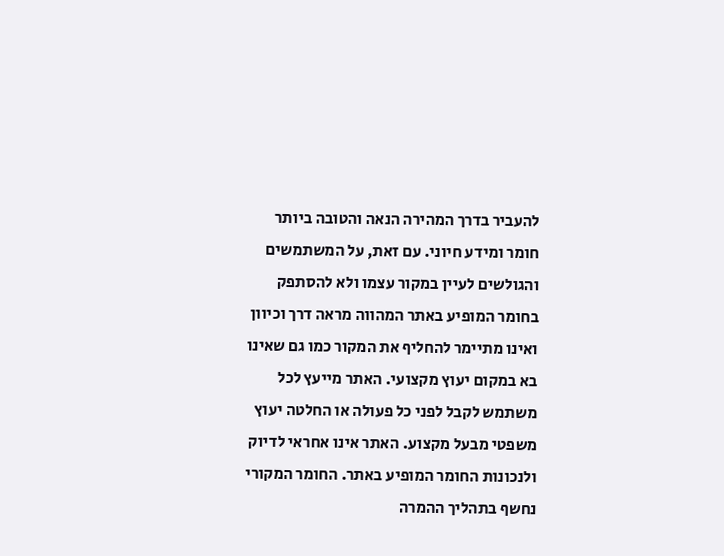להעביר בדרך המהירה הנאה והטובה ביותר חומר ומידע חיוני. עם זאת, על המשתמשים והגולשים לעיין במקור עצמו ולא להסתפק בחומר המופיע באתר המהווה מראה דרך וכיוון ואינו מתיימר להחליף את המקור כמו גם שאינו בא במקום יעוץ מקצועי. האתר מייעץ לכל משתמש לקבל לפני כל פעולה או החלטה יעוץ משפטי מבעל מקצוע. האתר אינו אחראי לדיוק ולנכונות החומר המופיע באתר. החומר המקורי נחשף בתהליך ההמרה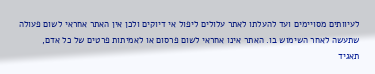לעיוותים מסויימים ועד להעלתו לאתר עלולים ליפול אי דיוקים ולכן אין האתר אחראי לשום פעולה שתעשה לאחר השימוש בו. האתר אינו אחראי לשום פרסום או לאמיתות פרטים של כל אדם, תאגיד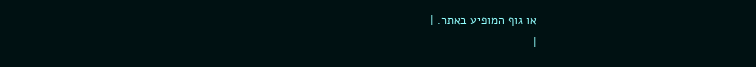או גוף המופיע באתר. |
|